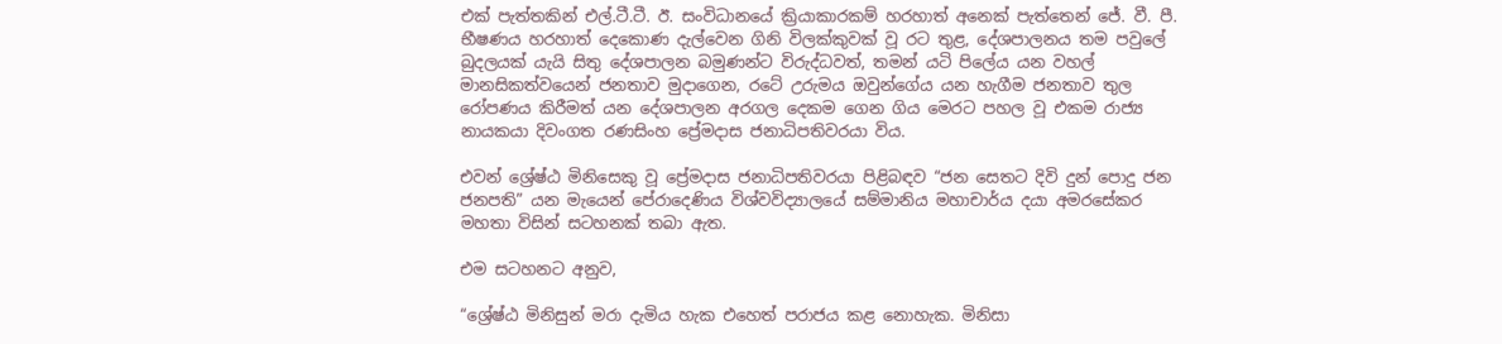එක් පැත්තකින් එල්.ටී.ටී. ඊ. සංවිධානයේ ක්‍රියාකාරකම් හරහාත් අනෙක් පැත්තෙන් ජේ. වී. පී. භීෂණය හරහාත් දෙකොණ දැල්වෙන ගිනි විලක්කුවක් වූ රට තුළ, දේශපාලනය තම පවුලේ බුදලයක් යැයි සිතු දේශපාලන බමුණන්ට විරුද්ධවත්, තමන් යටි පිලේය යන වහල් මානසිකත්වයෙන් ජනතාව මුදාගෙන, රටේ උරුමය ඔවුන්ගේය යන හැගීම ජනතාව තුල රෝපණය කිරීමත් යන දේශපාලන අරගල දෙකම ගෙන ගිය මෙරට පහල වූ එකම රාජ්‍ය නායකයා දිවංගත රණසිංහ ප්‍රේමදාස ජනාධිපතිවරයා විය.

එවන් ශ්‍රේෂ්ඨ මිනිසෙකු වූ ප්‍රේමදාස ජනාධිපතිවරයා පිළිබඳව “ජන සෙතට දිවි දුන් පොදු ජන ජනපති” යන මැයෙන් පේරාදෙණිය විශ්වවිද්‍යාලයේ සම්මානිය මහාචාර්ය දයා අමරසේකර මහතා විසින් සටහනක් තබා ඇත.

එම සටහනට අනුව,

“ශ්‍රේෂ්ඨ මිනිසුන් මරා දැමිය හැක එහෙත් පරාජය කළ නොහැක. මිනිසා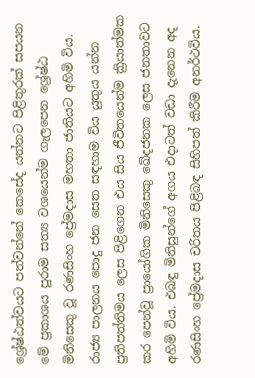ශ්‍රේෂ්ඨත්වයට පත්වන්නේ කෙසේද යන්නට පිළිතුරක් සපයන මේ ප්‍රකාශය පුරාම සත්‍ය වශයෙන්ම ගැලපෙන ශ්‍රේෂ්ඨ මිනිසෙකු වූ රණසිංහ ප්‍රේමදාස මහතා ජාතියට අහිමි විය. රාජ්‍ය පාලනය පොදු ජන සෙත සඳහාම විය යුතුය යන්න ප්‍රතිපත්තිමය ලෙස පිළිගෙන එය සිය ජීවිතයෙන්ම ක්‍රියාත්මක කර පෙන්වූ ප්‍රායෝගික මිනිසෙකු ඛේදජනක ලෙස ජනතාවට අහිමි විය. එබඳු මිනිසුන්ගේ අගය එදාටත් වඩා දැනෙන අද රණසිංහ ප්‍රේමදාස චරිතය පිළිබඳ සිහිපත් කිරීම අනර්ථවිය.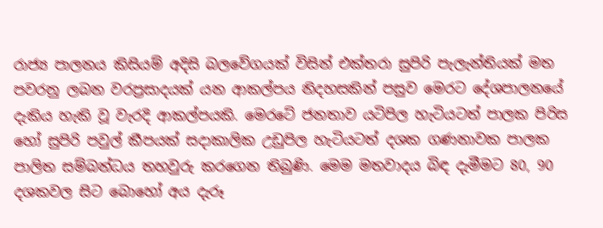රාජ්‍ය පාලනය කිසියම් අදිසි බලවේගයක් විසින් එක්තරා සුපිරි පැලැන්තියක් මත පවරනු ලබන වරප්‍රසාදයක් යන ආකල්පය නිදහසකින් පසුව මෙරට දේශපාලනයේ දැකිය හැකි වූ වැරදි ආකල්පයකි. මෙරටේ ජනතාව යටිපිල හැටියටත් පාලක පිරිස හෝ සුපිරි පවුල් කීපයක් සදාකාලික උඩුපිල හැටියටත් දශක ගණනාවක පාලක පාලිත සම්බන්ධය තහවුරු කරගෙන තිබුණි. මෙම මතවාදය බිඳ දැමීමට 80, 90 දශකවල සිට බොහෝ අය දැරූ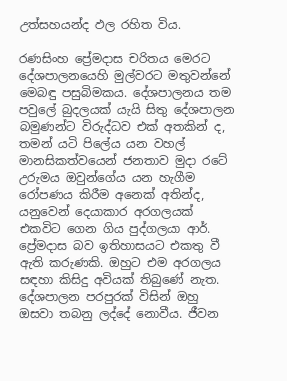උත්සහයන්ද ඵල රහිත විය.

රණසිංහ ප්‍රේමදාස චරිතය මෙරට දේශපාලනයෙහි මුල්වරට මතුවන්නේ මෙබඳු පසුබිමකය. දේශපාලනය තම පවුලේ බුදලයක් යැයි සිතු දේශපාලන බමුණන්ට විරුද්ධව එක් අතකින් ද, තමන් යටි පිලේය යන වහල් මානසිකත්වයෙන් ජනතාව මුදා රටේ උරුමය ඔවුන්ගේය යන හැගීම රෝපණය කිරීම අනෙක් අතින්ද, යනුවෙන් දෙයාකාර අරගලයක් එකවිට ගෙන ගිය පුද්ගලයා ආර්. ප්‍රේමදාස බව ඉතිහාසයට එකතු වී ඇති කරුණකි. ඔහුට එම අරගලය සඳහා කිසිදු අවියක් තිබුණේ නැත. දේශපාලන පරපුරක් විසින් ඔහු ඔසවා තබනු ලද්දේ නොවීය. ජීවන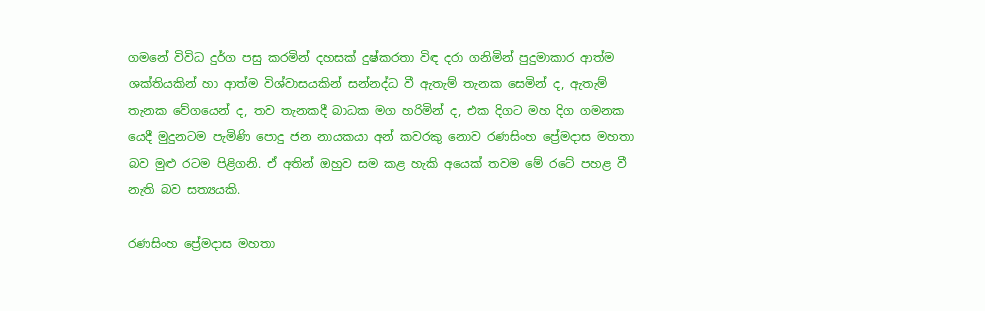ගමනේ විවිධ දුර්ග පසු කරමින් දහසක් දුෂ්කරතා විඳ දරා ගනිමින් පුදුමාකාර ආත්ම ශක්තියකින් හා ආත්ම විශ්වාසයකින් සන්නද්ධ වී ඇතැම් තැනක සෙමින් ද, ඇතැම් තැනක වේගයෙන් ද, තව තැනකදී බාධක මග හරිමින් ද, එක දිගට මහ දිග ගමනක යෙදී මුදුනටම පැමිණි පොදු ජන නායකයා අන් කවරකු නොව රණසිංහ ප්‍රේමදාස මහතා බව මුළු රටම පිළිගනි. ඒ අතින් ඔහුව සම කළ හැකි අයෙක් තවම මේ රටේ පහළ වී නැති බව සත්‍යයකි.

රණසිංහ ප්‍රේමදාස මහතා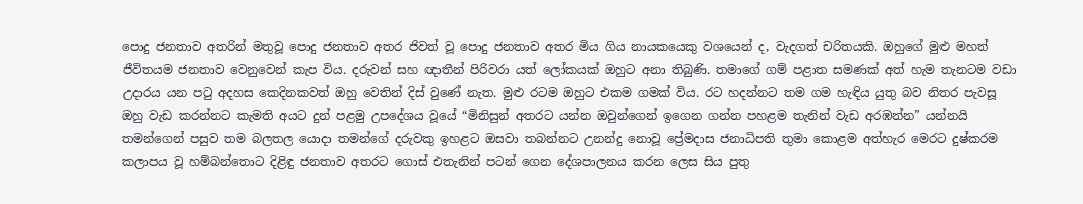පොදු ජනතාව අතරින් මතුවූ පොදු ජනතාව අතර ජිවත් වූ පොදු ජනතාව අතර මිය ගිය නායකයෙකු වශයෙන් ද, වැදගත් චරිතයකි. ඔහුගේ මුළු මහත් ජීවිතයම ජනතාව වෙනුවෙන් කැප විය. දරුවන් සහ ඥාතීන් පිරිවරා යත් ලෝකයක් ඔහුට අනා තිබුණි. තමාගේ ගම් පළාත සමණක් අත් හැම තැනටම වඩා උදාරය යන පටු අදහස කෙදිනකවත් ඔහු වෙතින් දිස් වුණේ නැත. මුළු රටම ඔහුට එකම ගමක් විය. රට හදන්නට තම ගම හැඳිය යුතු බව නිතර පැවසූ ඔහු වැඩ කරන්නට කැමති අයට දුන් පළමු උපදේශය වූයේ “මිනිසුන් අතරට යන්න ඔවුන්ගෙන් ඉගෙන ගන්න පහළම තැනින් වැඩ අරඹන්න” යන්නයි තමන්ගෙන් පසුව තම බලතල යොදා තමන්ගේ දරුවකු ඉහළට ඔසවා තබන්නට උනන්දු නොවූ ප්‍රේමදාස ජනාධිපති තුමා කොළම අත්හැර මෙරට දුෂ්කරම කලාපය වූ හම්බන්තොට දිළිඳු ජනතාව අතරට ගොස් එතැනින් පටන් ගෙන දේශපාලනය කරන ලෙස සිය පුතු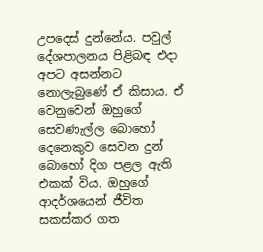උපදෙස් දුන්නේය. පවුල් දේශපාලනය පිළිබඳ එදා අපට අසන්නට නොලැබුණේ ඒ කිසාය. ඒ වෙනුවෙන් ඔහුගේ සෙවණැල්ල බොහෝ දෙනෙකුව සෙවන දුන් බොහෝ දිග පළල ඇති එකක් විය. ඔහුගේ ආදර්ශයෙන් ජීවිත සකස්කර ගත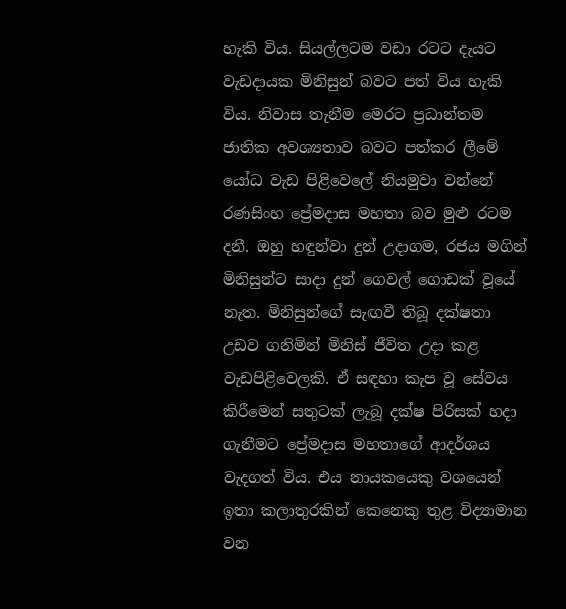හැකි විය. සියල්ලටම වඩා රටට දැයට වැඩදායක මිනිසුන් බවට පත් විය හැකි විය. නිවාස තැනීම මෙරට ප්‍රධාන්තම ජාතික අවශ්‍යතාව බවට පත්කර ලීමේ යෝධ වැඩ පිළිවෙලේ නියමුවා වන්නේ රණසිංහ ප්‍රේමදාස මහතා බව මුළු රටම දනී. ඔහු හඳුන්වා දුන් උදාගම, රජය මගින් මිනිසුන්ට සාදා දුන් ගෙවල් ගොඩක් වූයේ නැත. මිනිසුන්ගේ සැඟවී තිබූ දක්ෂතා උඩව ගනිමින් මිනිස් ජීවිත උදා කළ වැඩපිළිවෙලකි. ඒ සඳහා කැප වූ සේවය කිරීමෙන් සතුටක් ලැබූ දක්ෂ පිරිසක් හදා ගැනීමට ප්‍රේමදාස මහතාගේ ආදර්ශය වැදගත් විය. එය නායකයෙකු වශයෙන් ඉතා කලාතුරකින් කෙනෙකු තුළ විද්‍යාමාන වන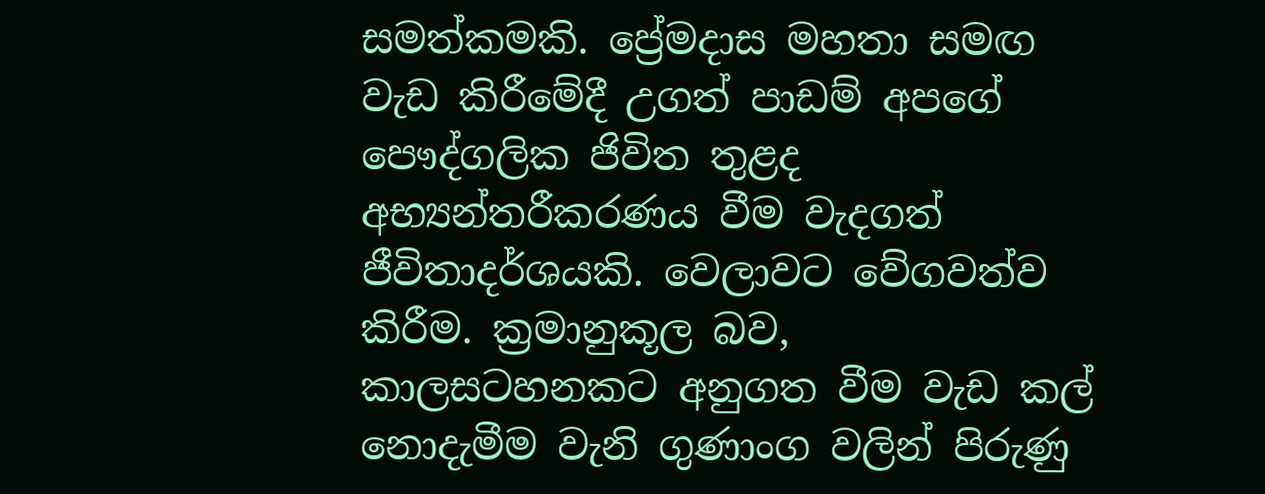සමත්කමකි. ප්‍රේමදාස මහතා සමඟ වැඩ කිරීමේදී උගත් පාඩම් අපගේ පෞද්ගලික ජිවිත තුළද අභ්‍යන්තරීකරණය වීම වැදගත් ජීවිතාදර්ශයකි. වෙලාවට වේගවත්ව කිරීම. ක්‍රමානුකූල බව, කාලසටහනකට අනුගත වීම වැඩ කල් නොදැමීම වැනි ගුණාංග වලින් පිරුණු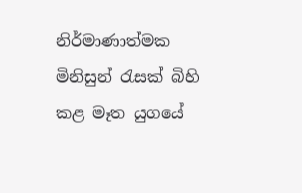නිර්මාණාත්මක මිනිසුන් රැසක් බිහි කළ මෑත යුගයේ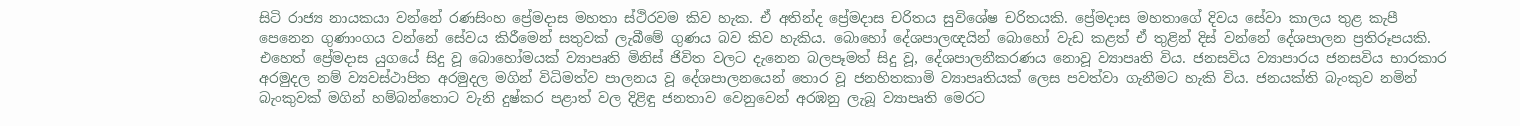සිටි රාජ්‍ය නායකයා වන්නේ රණසිංහ ප්‍රේමදාස මහතා ස්ථිරවම කිව හැක. ඒ අතින්ද ප්‍රේමදාස චරිතය සුවිශේෂ චරිතයකි. ප්‍රේමදාස මහතාගේ දිවය සේවා කාලය තුළ කැපී පෙනෙන ගුණාංගය වන්නේ සේවය කිරීමෙන් සතුවක් ලැබීමේ ගුණය බව කිව හැකිය. බොහෝ දේශපාලඥයින් බොහෝ වැඩ කළත් ඒ තුළින් දිස් වන්නේ දේශපාලන ප්‍රතිරූපයකි. එහෙත් ප්‍රේමදාස යුගයේ සිදු වූ බොහෝමයක් ව්‍යාපෘති මිනිස් ජිවිත වලට දැනෙන බලපෑමත් සිදු වූ, දේශපාලනීකරණය නොවූ ව්‍යාපෘති විය. ජනසවිය ව්‍යාපාරය ජනසවිය භාරකාර අරමුදල නම් ව්‍යවස්ථාපිත අරමුදල මගින් විධිමත්ව පාලනය වූ දේශපාලනයෙන් තොර වූ ජනහිතකාමි ව්‍යාපෘතියක් ලෙස පවත්වා ගැනීමට හැකි විය. ජනයක්ති බැංකුව නමින් බැංකුවක් මගින් හම්බන්තොට වැනි දුෂ්කර පළාත් වල දිළිඳු ජනතාව වෙනුවෙන් අරඹනු ලැබූ ව්‍යාපෘති මෙරට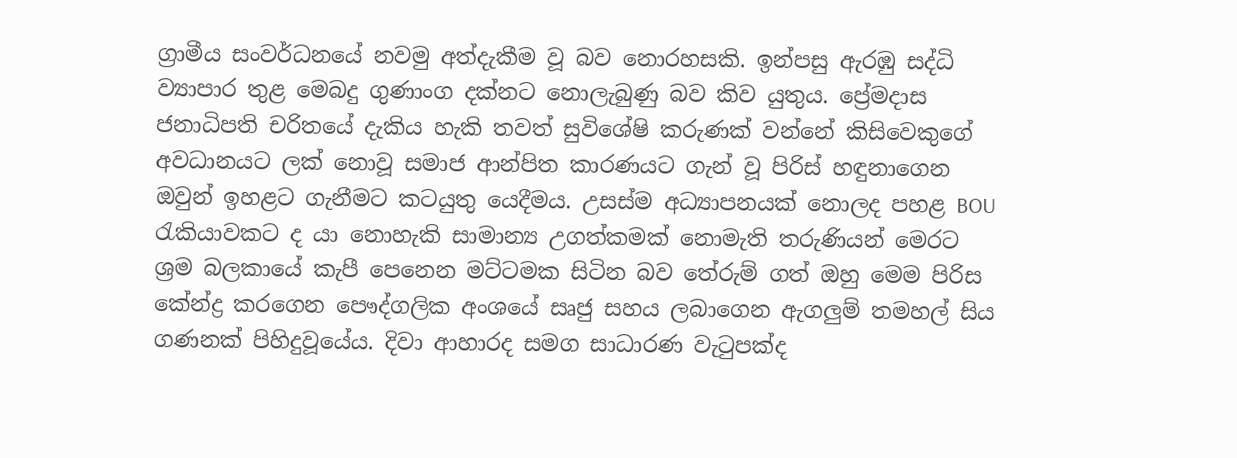ග්‍රාමීය සංවර්ධනයේ නවමු අත්දැකීම වූ බව නොරහසකි. ඉන්පසු ඇරඹු සද්ධි ව්‍යාපාර තුළ මෙබදු ගුණාංග දක්නට නොලැබුණු බව කිව යුතුය. ප්‍රේමදාස ජනාධිපති චරිතයේ දැකිය හැකි තවත් සුවිශේෂි කරුණක් වන්නේ කිසිවෙකුගේ අවධානයට ලක් නොවූ සමාජ ආන්පිත කාරණයට ගැන් වූ පිරිස් හඳුනාගෙන ඔවුන් ඉහළට ගැනීමට කටයුතු යෙදීමය. උසස්ම අධ්‍යාපනයක් නොලද පහළ BOU රැකියාවකට ද යා නොහැකි සාමාන්‍ය උගත්කමක් නොමැති තරුණියන් මෙරට ශ්‍රම බලකායේ කැපී පෙනෙන මට්ටමක සිටින බව තේරුම් ගත් ඔහු මෙම පිරිස කේන්ද්‍ර කරගෙන පෞද්ගලික අංශයේ සෘජු සහය ලබාගෙන ඇගලුම් තමහල් සිය ගණනක් පිහිදුවූයේය. දිවා ආහාරද සමග සාධාරණ වැටුපක්ද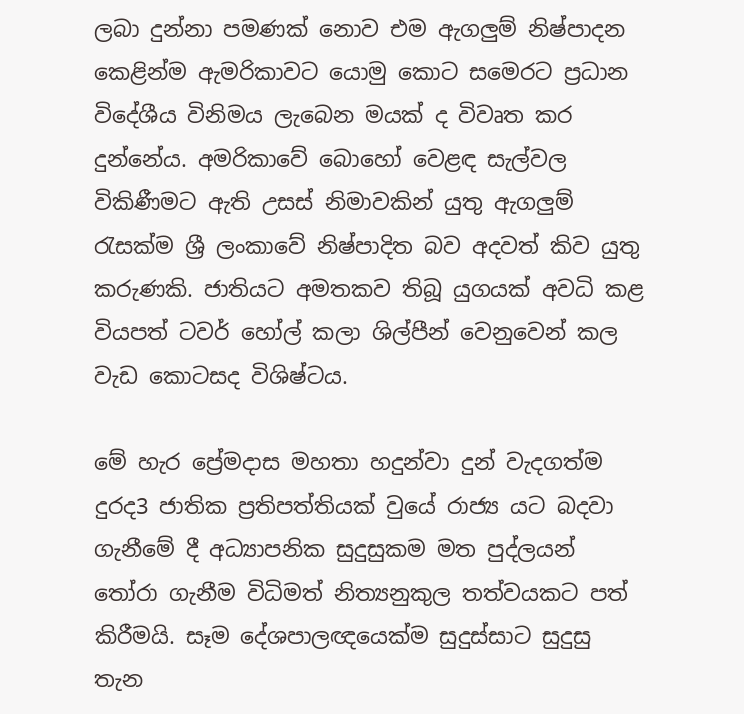ලබා දුන්නා පමණක් නොව එම ඇගලුම් නිෂ්පාදන කෙළින්ම ඇමරිකාවට යොමු කොට සමෙරට ප්‍රධාන විදේශීය විනිමය ලැබෙන මයක් ද විවෘත කර දුන්නේය. අමරිකාවේ බොහෝ වෙළඳ සැල්වල විකිණීමට ඇති උසස් නිමාවකින් යුතු ඇගලුම් රැසක්ම ශ්‍රී ලංකාවේ නිෂ්පාදිත බව අදවත් කිව යුතු කරුණකි. ජාතියට අමතකව තිබූ යුගයක් අවධි කළ වියපත් ටවර් හෝල් කලා ශිල්පීන් වෙනුවෙන් කල වැඩ කොටසද විශිෂ්ටය.

මේ හැර ප්‍රේමදාස මහතා හදුන්වා දුන් වැදගත්ම දුරද3 ජාතික ප්‍රතිපත්තියක් වුයේ රාජ්‍ය යට බදවා ගැනීමේ දී අධ්‍යාපනික සුදුසුකම මත පුද්ලයන් තෝරා ගැනීම විධිමත් නිත්‍යනුකුල තත්වයකට පත් කිරීමයි. සෑම දේශපාලඥයෙක්ම සුදුස්සාට සුදුසු තැන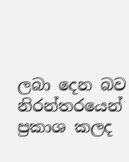ලබා දෙන බව නිරන්තරයෙන් ප්‍රකාශ කලද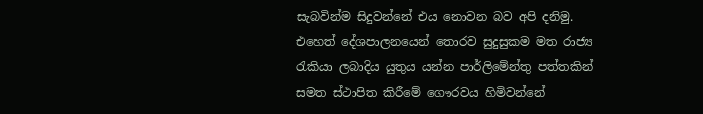සැබවින්ම සිදුවන්නේ එය නොවන බව අපි දනිමු. එහෙත් දේශපාලනයෙන් තොරව සුදුසුකම මත රාජ්‍ය රැකියා ලබාදිය යුතුය යන්න පාර්ලිමේන්තු පත්තකින් සමත ස්ථාපිත කිරීමේ ගෞරවය හිමිවන්නේ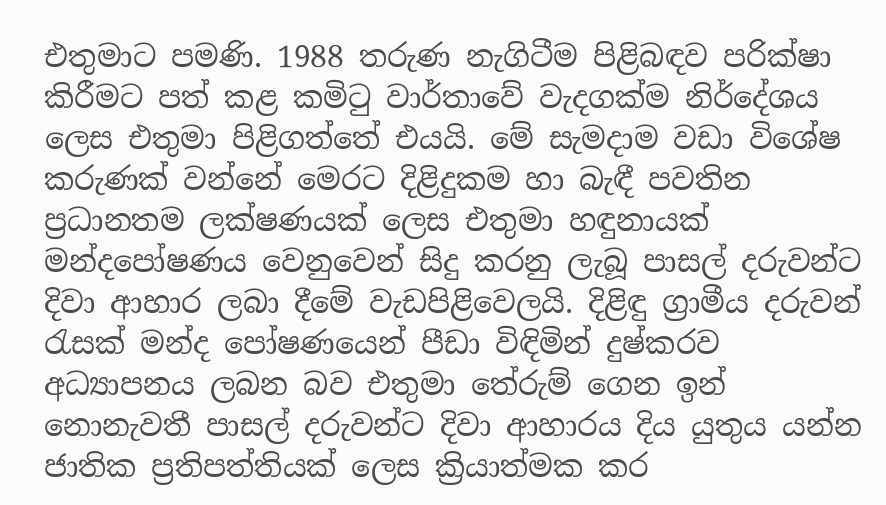එතුමාට පමණි. 1988 තරුණ නැගිටීම පිළිබඳව පරික්ෂා කිරීමට පත් කළ කමිටු වාර්තාවේ වැදගක්ම නිර්දේශය ලෙස එතුමා පිළිගත්තේ එයයි. මේ සැමදාම වඩා විශේෂ කරුණක් වන්නේ මෙරට දිළිදුකම හා බැඳී පවතින ප්‍රධානතම ලක්ෂණයක් ලෙස එතුමා හඳුනායක් මන්දපෝෂණය වෙනුවෙන් සිදු කරනු ලැබූ පාසල් දරුවන්ට දිවා ආහාර ලබා දීමේ වැඩපිළිවෙලයි. දිළිඳු ග්‍රාමීය දරුවන් රැසක් මන්ද පෝෂණයෙන් පීඩා විඳිමින් දුෂ්කරව අධ්‍යාපනය ලබන බව එතුමා තේරුම් ගෙන ඉන් නොනැවතී පාසල් දරුවන්ට දිවා ආහාරය දිය යුතුය යන්න ජාතික ප්‍රතිපත්තියක් ලෙස ක්‍රියාත්මක කර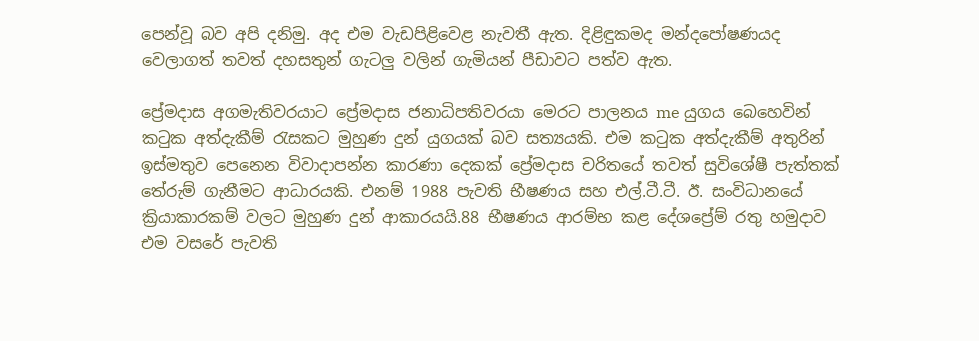පෙන්වූ බව අපි දනිමු. අද එම වැඩපිළිවෙළ නැවතී ඇත. දිළිඳුකමද මන්දපෝෂණයද වෙලාගත් තවත් දහසතුන් ගැටලු වලින් ගැමියන් පීඩාවට පත්ව ඇත.

ප්‍රේමදාස අගමැතිවරයාට ප්‍රේමදාස ජනාධිපතිවරයා මෙරට පාලනය me යුගය බෙහෙවින් කටුක අත්දැකීම් රැසකට මුහුණ දුන් යුගයක් බව සත්‍යයකි. එම කටුක අත්දැකීම් අතුරින් ඉස්මතුව පෙනෙන විවාදාපන්න කාරණා දෙකක් ප්‍රේමදාස චරිතයේ තවත් සුවිශේෂී පැත්තක් තේරුම් ගැනීමට ආධාරයකි. එනම් 1988 පැවති භීෂණය සහ එල්.ටී.ටී. ඊ. සංවිධානයේ ක්‍රියාකාරකම් වලට මුහුණ දුන් ආකාරයයි.88 භීෂණය ආරම්භ කළ දේශප්‍රේම් රතු හමුදාව එම වසරේ පැවති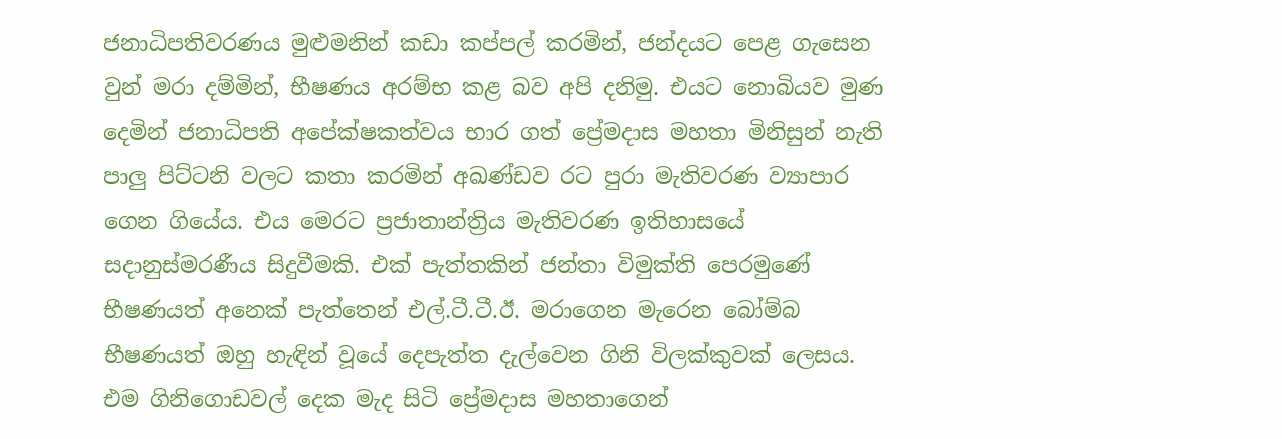ජනාධිපතිවරණය මුළුමනින් කඩා කප්පල් කරමින්, ජන්දයට පෙළ ගැසෙන වුන් මරා දම්මින්, භීෂණය අරම්භ කළ බව අපි දනිමු. එයට නොබියව මුණ දෙමින් ජනාධිපති අපේක්ෂකත්වය භාර ගත් ප්‍රේමදාස මහතා මිනිසුන් නැති පාලු පිට්ටනි වලට කතා කරමින් අඛණ්ඩව රට පුරා මැතිවරණ ව්‍යාපාර ගෙන ගියේය. එය මෙරට ප්‍රජාතාන්ත්‍රිය මැතිවරණ ඉතිහාසයේ සදානුස්මරණීය සිදුවීමකි. එක් පැත්තකින් ජන්තා විමුක්ති පෙරමුණේ භීෂණයත් අනෙක් පැත්තෙන් එල්.ටී.ටී.ඊ. මරාගෙන මැරෙන බෝම්බ භීෂණයත් ඔහු හැඳින් වූයේ දෙපැත්ත දැල්වෙන ගිනි විලක්කුවක් ලෙසය. එම ගිනිගොඩවල් දෙක මැද සිටි ප්‍රේමදාස මහතාගෙන්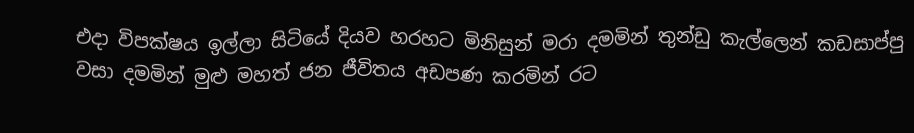එදා විපක්ෂය ඉල්ලා සිටියේ දියව හරහට මිනිසුන් මරා දමමින් තුන්ඩු කැල්ලෙන් කඩසාප්පු වසා දමමින් මුළු මහත් ජන ජීවිතය අඩපණ කරමින් රට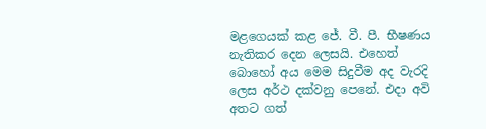මළගෙයක් කළ ජේ. වී. පී. භීෂණය නැතිකර දෙන ලෙසයි. එහෙත් බොහෝ අය මෙම සිදුවීම අද වැරදි ලෙස අර්ථ දක්වනු පෙනේ. එදා අවි අතට ගත්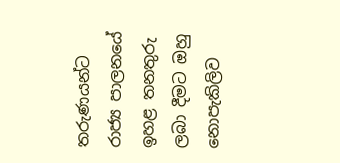තරුණයන්ට රාජ්‍ය පාලනයේ ඉහළ තනතුරු ලබා දීමට ඔහු නොපැකිලිව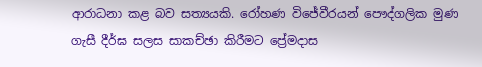ආරාධනා කළ බව සත්‍යයකි. රෝහණ විජේවීරයන් පෞද්ගලික මුණ ගැසී දීර්ඝ සලස සාකච්ඡා කිරීමට ප්‍රේමදාස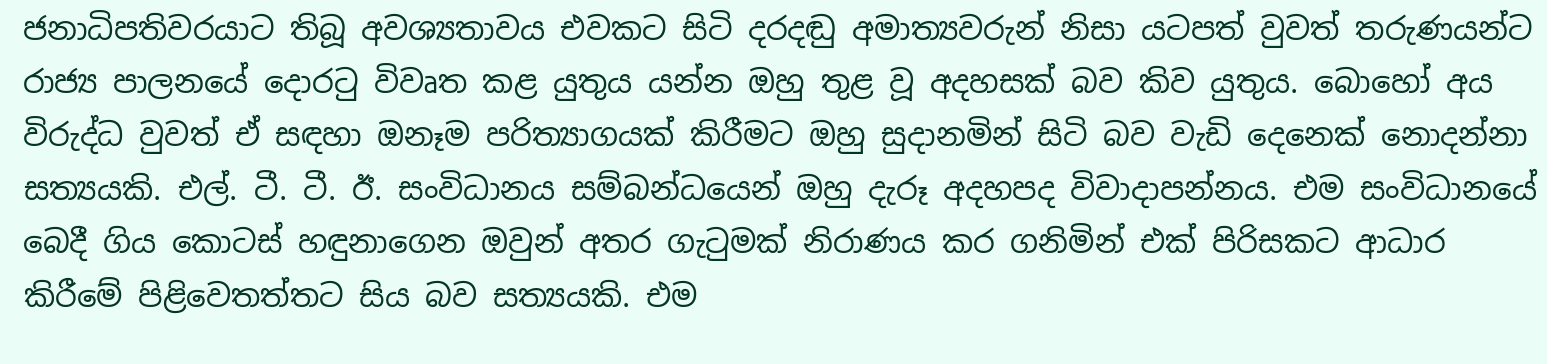ජනාධිපතිවරයාට තිබූ අවශ්‍යතාවය එවකට සිටි දරදඬු අමාත්‍යවරුන් නිසා යටපත් වුවත් තරුණයන්ට රාජ්‍ය පාලනයේ දොරටු විවෘත කළ යුතුය යන්න ඔහු තුළ වූ අදහසක් බව කිව යුතුය. බොහෝ අය විරුද්ධ වුවත් ඒ සඳහා ඔනෑම පරිත්‍යාගයක් කිරීමට ඔහු සුදානමින් සිටි බව වැඩි දෙනෙක් නොදන්නා සත්‍යයකි. එල්. ටී. ටී. ඊ. සංවිධානය සම්බන්ධයෙන් ඔහු දැරූ අදහපද විවාදාපන්නය. එම සංවිධානයේ බෙදී ගිය කොටස් හඳුනාගෙන ඔවුන් අතර ගැටුමක් නිරාණය කර ගනිමින් එක් පිරිසකට ආධාර කිරීමේ පිළිවෙතත්තට සිය බව සත්‍යයකි. එම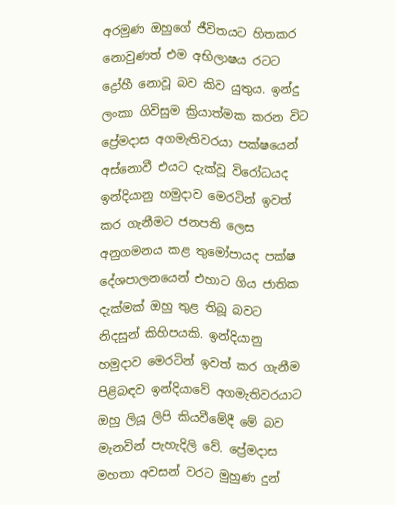අරමුණ ඔහුගේ ජීවිතයට හිතකර නොවුණත් එම අභිලාෂය රටට ද්‍රෝහී නොවූ බව කිව යුතුය. ඉන්දු ලංකා ගිවිසුම ක්‍රියාත්මක කරන විට ප්‍රේමදාස අගමැතිවරයා පක්ෂයෙන් අස්නොවී එයට දැක්වූ විරෝධයද ඉන්දියානු හමුදාව මෙරටින් ඉවත් කර ගැනීමට ජනපති ලෙස අනුගමනය කළ තුමෝපායද පක්ෂ දේශපාලනයෙන් එහාට ගිය ජාතික දැක්මක් ඔහු තුළ තිබූ බවට නිදසුන් කිහිපයකි. ඉන්දියානු හමුදාව මෙරටින් ඉවත් කර ගැනීම පිළිබඳව ඉන්දියාවේ අගමැතිවරයාට ඔහු ලියූ ලිපි කියවීමේදී මේ බව මැනවින් පැහැදිලි වේ. ප්‍රේමදාස මහතා අවසන් වරට මුහුණ දුන්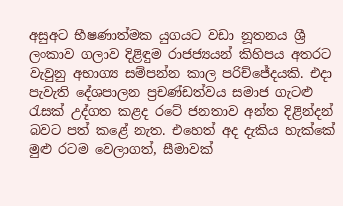අසුඅට භීෂණාත්මක යුගයට වඩා නූතනය ශ්‍රී ලංකාව ගලාව දිළිඳුම රාජජ්‍යයන් කිහිපය අතරට වැවුනු අභාග්‍ය සම්පන්න කාල පරිච්ජේදයකි. එදා පැවැති දේශපාලන ප්‍රචණ්ඩත්වය සමාජ ගැටළු රැසක් උද්ගත කළද රටේ ජනතාව අන්ත දිළින්දන් බවට පත් කළේ නැත. එහෙත් අද දැකිය හැක්කේ මුළු රටම වෙලාගත්, සීමාවක්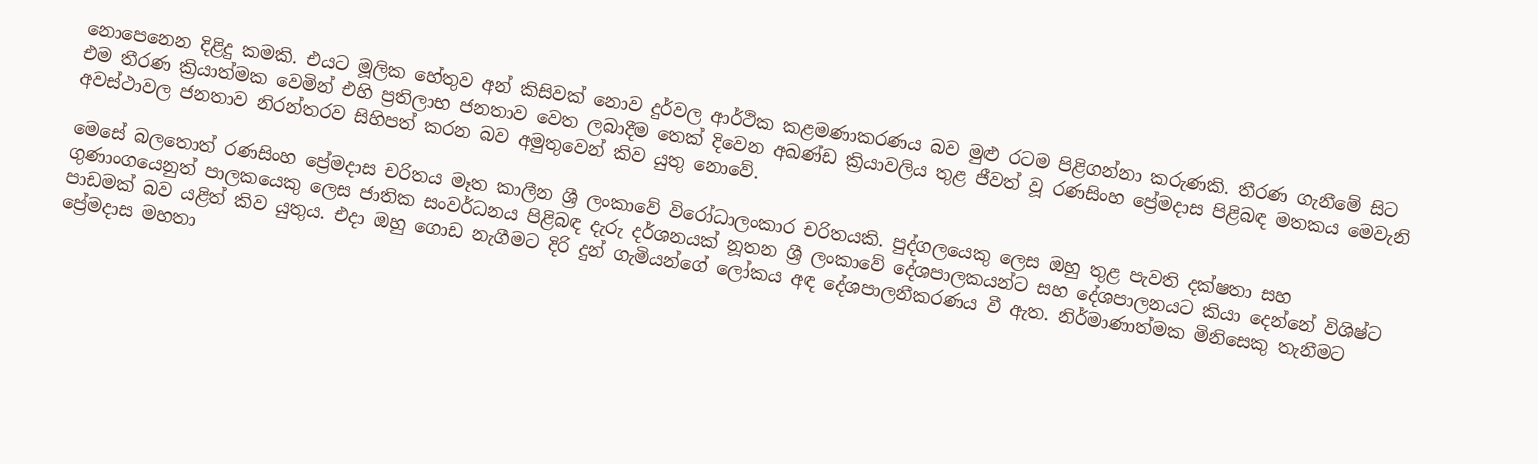නොපෙනෙන දිළිදු කමකි. එයට මූලික හේතුව අන් කිසිවක් නොව දුර්වල ආර්ථික කළමණාකරණය බව මුළු රටම පිළිගන්නා කරුණකි. තීරණ ගැනීමේ සිට එම තීරණ ක්‍රියාත්මක වෙමින් එහි ප්‍රතිලාභ ජනතාව වෙත ලබාදීම තෙක් දිවෙන අඛණ්ඩ ක්‍රියාවලිය තුළ ජීවත් වූ රණසිංහ ප්‍රේමදාස පිළිබඳ මතකය මෙවැනි අවස්ථාවල ජනතාව නිරන්තරව සිහිපත් කරන බව අමුතුවෙන් කිව යුතු නොවේ.

මෙසේ බලතොත් රණසිංහ ප්‍රේමදාස චරිතය මෑත කාලීන ශ්‍රී ලංකාවේ විරෝධාලංකාර චරිතයකි. පුද්ගලයෙකු ලෙස ඔහු තුළ පැවති දක්ෂතා සහ ගුණාංගයෙනුත් පාලකයෙකු ලෙස ජාතික සංවර්ධනය පිළිබඳ දැරු දර්ශනයක් නූතන ශ්‍රී ලංකාවේ දේශපාලකයන්ට සහ දේශපාලනයට කියා දෙන්නේ විශිෂ්ට පාඩමක් බව යළිත් කිව යුතුය. එදා ඔහු ගොඩ නැගීමට දිරි දුන් ගැමියන්ගේ ලෝකය අඳ දේශපාලනීකරණය වී ඇත. නිර්මාණාත්මක මිනිසෙකු තැනීමට ප්‍රේමදාස මහතා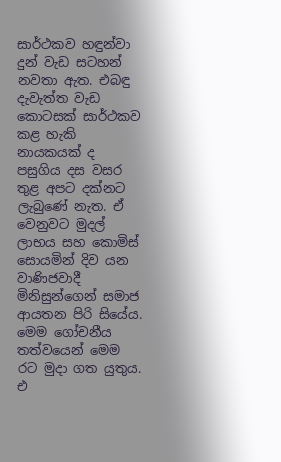සාර්ථකව හඳුන්වා දුන් වැඩ සටහන් නවතා ඇත. එබඳු දැවැත්ත වැඩ කොටසක් සාර්ථකව කළ හැකි නායකයක් ද පසුගිය දස වසර තුළ අපට දක්නට ලැබුණේ නැත. ඒ වෙනුවට මුදල් ලාභය සහ කොමිස් සොයමින් දිව යන වාණිජවාදී මිනිසුන්ගෙන් සමාජ ආයතන පිරි සියේය. මෙම ගෝචනීය තත්වයෙන් මෙම රට මුදා ගත යුතුය. එ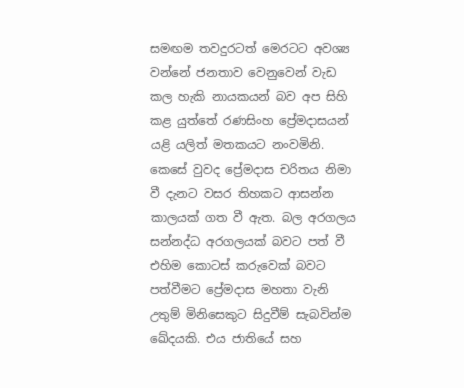සමඟම තවදුරටත් මෙරටට අවශ්‍ය වන්නේ ජනතාව වෙනුවෙන් වැඩ කල හැකි නායකයන් බව අප සිහි කළ යුත්තේ රණසිංහ ප්‍රේමදාසයන් යළි යලිත් මතකයට නංවමිනි. කෙසේ වුවද ප්‍රේමදාස චරිතය නිමා වී දැනට වසර තිහකට ආසන්න කාලයක් ගත වී ඇත. බල අරගලය සන්නද්ධ අරගලයක් බවට පත් වී එහිම කොටස් කරුවෙක් බවට පත්වීමට ප්‍රේමදාස මහතා වැනි උතුම් මිනිසෙකුට සිදුවීම් සැබවින්ම ඛේදයකි. එය ජාතියේ සහ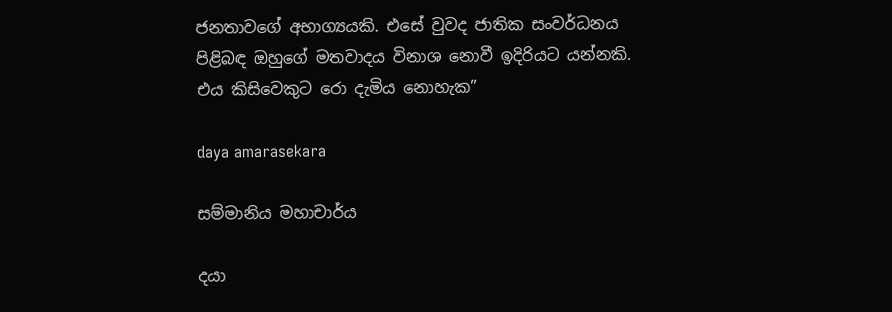ජනතාවගේ අභාග්‍යයකි. එසේ වුවද ජාතික සංවර්ධනය පිළිබඳ ඔහුගේ මතවාදය විනාශ නොවී ඉදිරියට යන්නකි. එය කිසිවෙකුට රො දැමිය නොහැක”

daya amarasekara

සම්මානිය මහාචාර්ය

දයා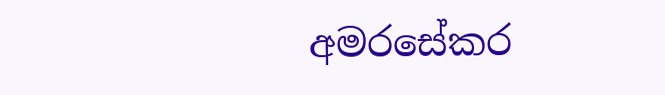අමරසේකර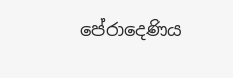පේරාදෙණිය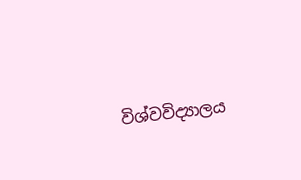විශ්වවිද්‍යාලය